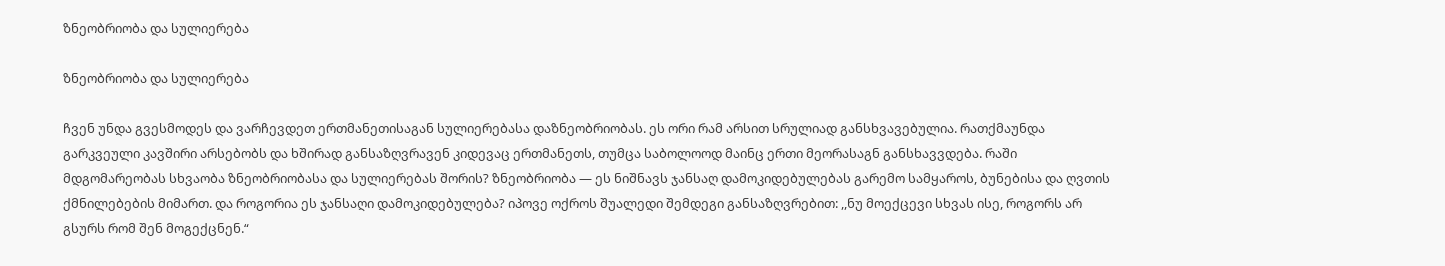ზნეობრიობა და სულიერება

ზნეობრიობა და სულიერება

ჩვენ უნდა გვესმოდეს და ვარჩევდეთ ერთმანეთისაგან სულიერებასა დაზნეობრიობას. ეს ორი რამ არსით სრულიად განსხვავებულია. რათქმაუნდა გარკვეული კავშირი არსებობს და ხშირად განსაზღვრავენ კიდევაც ერთმანეთს, თუმცა საბოლოოდ მაინც ერთი მეორასაგნ განსხავვდება. რაში მდგომარეობას სხვაობა ზნეობრიობასა და სულიერებას შორის? ზნეობრიობა — ეს ნიშნავს ჯანსაღ დამოკიდებულებას გარემო სამყაროს, ბუნებისა და ღვთის ქმნილებების მიმართ. და როგორია ეს ჯანსაღი დამოკიდებულება? იპოვე ოქროს შუალედი შემდეგი განსაზღვრებით: ,,ნუ მოექცევი სხვას ისე, როგორს არ გსურს რომ შენ მოგექცნენ.“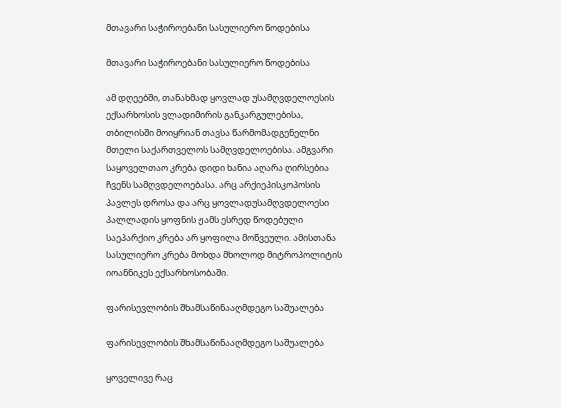მთავარი საჭიროებანი სასულიერო წოდებისა

მთავარი საჭიროებანი სასულიერო წოდებისა

ამ დღეებში, თანახმად ყოვლად უსამღვდელოესის ექსარხოსის ვლადიმირის განკარგულებისა, თბილისში მოიყრიან თავსა წარმომადგენელნი მთელი საქართველოს სამღვდელოებისა. ამგვარი საყოველთაო კრება დიდი ხანია აღარა ღირსებია ჩვენს სამღვდელოებასა. არც არქიეპისკოპოსის პავლეს დროსა და არც ყოვლადუსამღვდელოესი პალლადის ყოფნის ჟამს ესრედ წოდებული საეპარქიო კრება არ ყოფილა მოწვეული. ამისთანა სასულიერო კრება მოხდა მხოლოდ მიტროპოლიტის იოანნიკეს ექსარხოსობაში.

ფარისევლობის შხამსაწინააღმდეგო საშუალება

ფარისევლობის შხამსაწინააღმდეგო საშუალება

ყოველივე რაც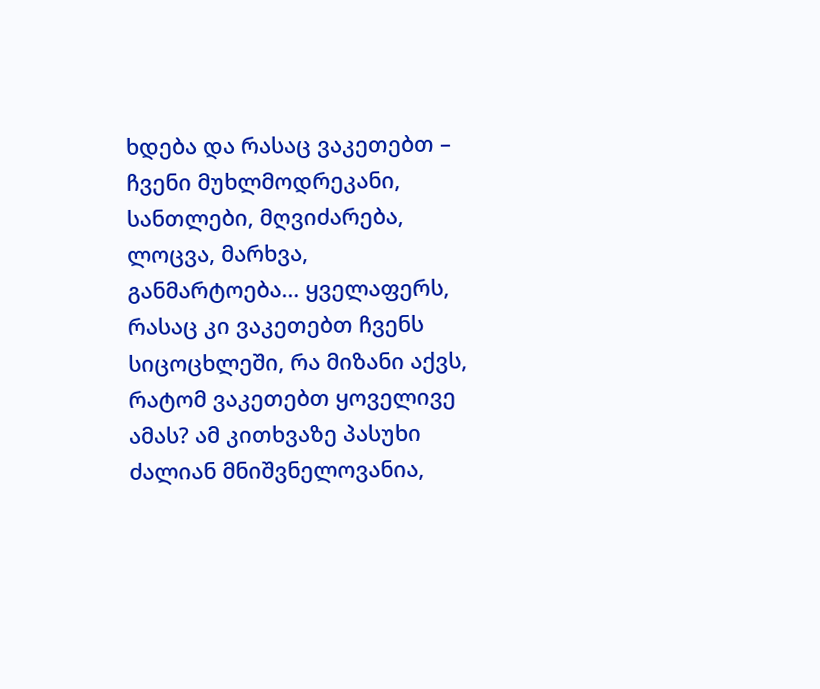ხდება და რასაც ვაკეთებთ – ჩვენი მუხლმოდრეკანი, სანთლები, მღვიძარება, ლოცვა, მარხვა, განმარტოება… ყველაფერს, რასაც კი ვაკეთებთ ჩვენს სიცოცხლეში, რა მიზანი აქვს, რატომ ვაკეთებთ ყოველივე ამას? ამ კითხვაზე პასუხი ძალიან მნიშვნელოვანია,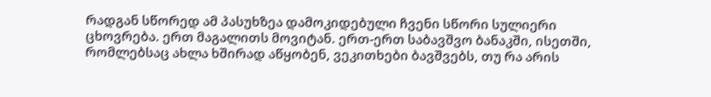რადგან სწორედ ამ პასუხზეა დამოკიდებული ჩვენი სწორი სულიერი ცხოვრება. ერთ მაგალითს მოვიტან. ერთ-ერთ საბავშვო ბანაკში, ისეთში, რომლებსაც ახლა ხშირად აწყობენ, ვეკითხები ბავშვებს, თუ რა არის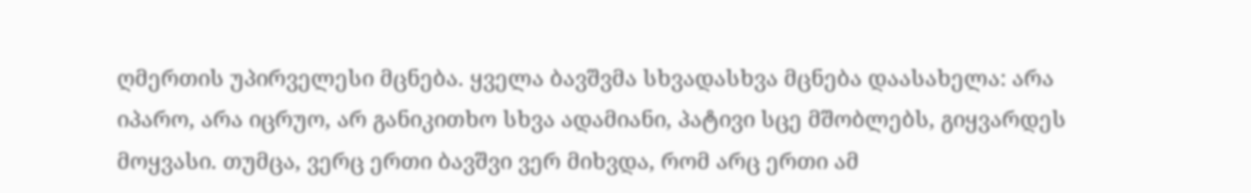ღმერთის უპირველესი მცნება. ყველა ბავშვმა სხვადასხვა მცნება დაასახელა: არა იპარო, არა იცრუო, არ განიკითხო სხვა ადამიანი, პატივი სცე მშობლებს, გიყვარდეს მოყვასი. თუმცა, ვერც ერთი ბავშვი ვერ მიხვდა, რომ არც ერთი ამ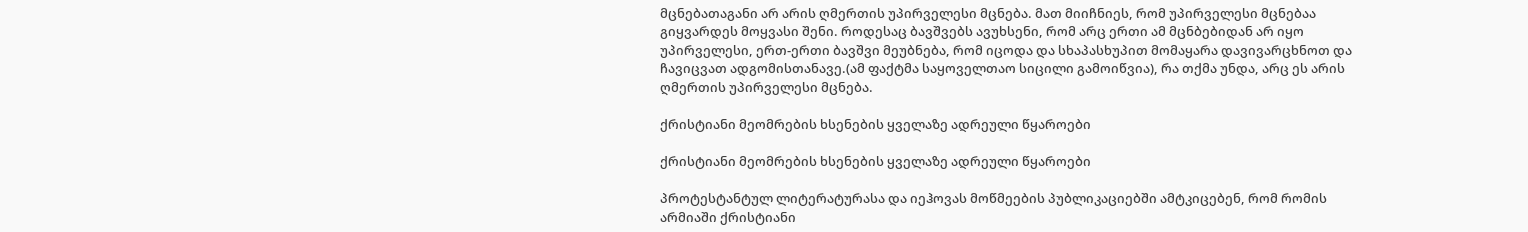მცნებათაგანი არ არის ღმერთის უპირველესი მცნება. მათ მიიჩნიეს, რომ უპირველესი მცნებაა გიყვარდეს მოყვასი შენი. როდესაც ბავშვებს ავუხსენი, რომ არც ერთი ამ მცნბებიდან არ იყო უპირველესი, ერთ-ერთი ბავშვი მეუბნება, რომ იცოდა და სხაპასხუპით მომაყარა დავივარცხნოთ და ჩავიცვათ ადგომისთანავე.(ამ ფაქტმა საყოველთაო სიცილი გამოიწვია), რა თქმა უნდა, არც ეს არის ღმერთის უპირველესი მცნება.

ქრისტიანი მეომრების ხსენების ყველაზე ადრეული წყაროები

ქრისტიანი მეომრების ხსენების ყველაზე ადრეული წყაროები

პროტესტანტულ ლიტერატურასა და იეჰოვას მოწმეების პუბლიკაციებში ამტკიცებენ, რომ რომის არმიაში ქრისტიანი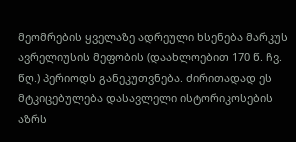მეომრების ყველაზე ადრეული ხსენება მარკუს ავრელიუსის მეფობის (დაახლოებით 170 წ. ჩვ. წღ.) პერიოდს განეკუთვნება. ძირითადად ეს მტკიცებულება დასავლელი ისტორიკოსების აზრს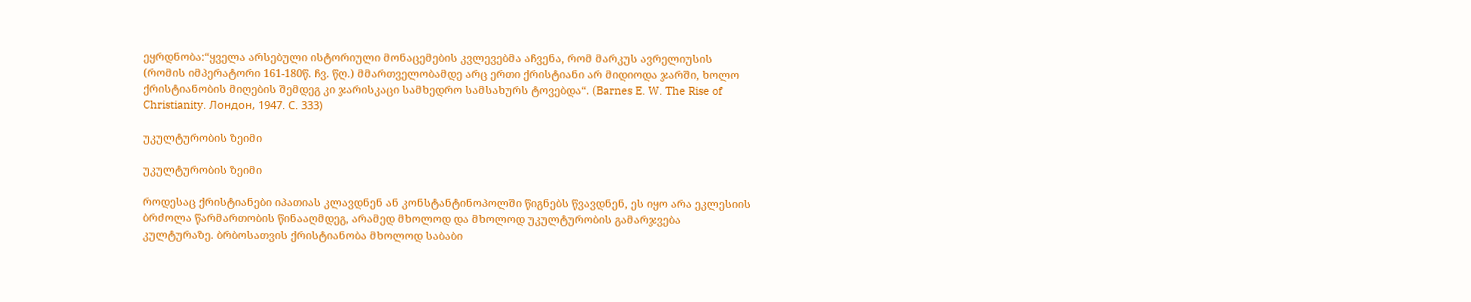ეყრდნობა:“ყველა არსებული ისტორიული მონაცემების კვლევებმა აჩვენა, რომ მარკუს ავრელიუსის (რომის იმპერატორი 161-180წ. ჩვ. წღ.) მმართველობამდე არც ერთი ქრისტიანი არ მიდიოდა ჯარში, ხოლო ქრისტიანობის მიღების შემდეგ კი ჯარისკაცი სამხედრო სამსახურს ტოვებდა“. (Barnes E. W. The Rise of Christianity. Лондон, 1947. С. 333)

უკულტურობის ზეიმი

უკულტურობის ზეიმი

როდესაც ქრისტიანები იპათიას კლავდნენ ან კონსტანტინოპოლში წიგნებს წვავდნენ, ეს იყო არა ეკლესიის ბრძოლა წარმართობის წინააღმდეგ, არამედ მხოლოდ და მხოლოდ უკულტურობის გამარჯვება კულტურაზე. ბრბოსათვის ქრისტიანობა მხოლოდ საბაბი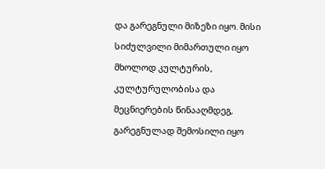და გარეგნული მიზეზი იყო. მისი სიძულვილი მიმართული იყო მხოლოდ კულტურის, კულტურულობისა და მეცნიერების წინააღმდეგ, გარეგნულად შემოსილი იყო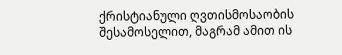ქრისტიანული ღვთისმოსაობის შესამოსელით, მაგრამ ამით ის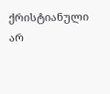ქრისტიანული არ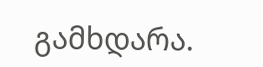გამხდარა.